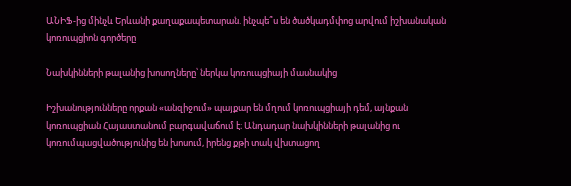ԱՆԻՖ-ից մինչև Երևանի քաղաքապետարան. ինչպե՞ս են ծածկադմփոց արվում իշխանական կոռուպցիոն գործերը

Նախկինների թալանից խոսողները՝ ներկա կոռուպցիայի մասնակից

Իշխանությունները որքան «անզիջում» պայքար են մղում կոռուպցիայի դեմ, այնքան կոռուպցիան Հայաստանում բարգավաճում է։ Անդադար նախկինների թալանից ու կոռումպացվածությունից են խոսում, իրենց քթի տակ վխտացող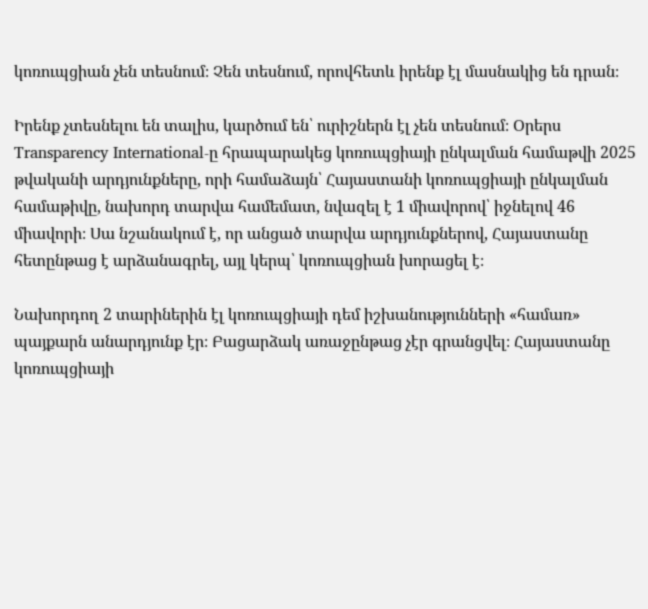կոռուպցիան չեն տեսնում։ Չեն տեսնում, որովհետև իրենք էլ մասնակից են դրան։

Իրենք չտեսնելու են տալիս, կարծում են՝ ուրիշներն էլ չեն տեսնում։ Օրերս Transparency International-ը հրապարակեց կոռուպցիայի ընկալման համաթվի 2025 թվականի արդյունքները, որի համաձայն՝ Հայաստանի կոռուպցիայի ընկալման համաթիվը, նախորդ տարվա համեմատ, նվազել է 1 միավորով՝ իջնելով 46 միավորի։ Սա նշանակում է, որ անցած տարվա արդյունքներով, Հայաստանը հետընթաց է արձանագրել, այլ կերպ՝ կոռուպցիան խորացել է։

Նախորդող 2 տարիներին էլ կոռուպցիայի դեմ իշխանությունների «համառ» պայքարն անարդյունք էր։ Բացարձակ առաջընթաց չէր գրանցվել։ Հայաստանը կոռուպցիայի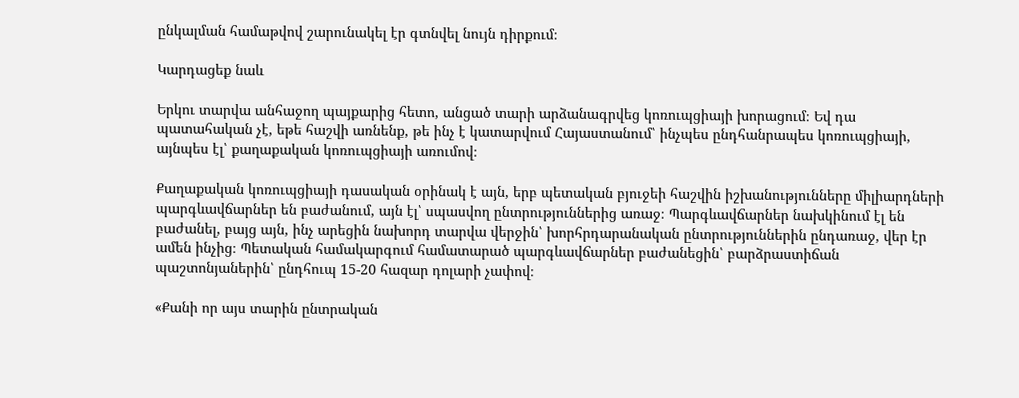ընկալման համաթվով շարունակել էր գտնվել նույն դիրքում։

Կարդացեք նաև

Երկու տարվա անհաջող պայքարից հետո, անցած տարի արձանագրվեց կոռուպցիայի խորացում։ Եվ դա պատահական չէ, եթե հաշվի առնենք, թե ինչ է կատարվում Հայաստանում՝ ինչպես ընդհանրապես կոռուպցիայի, այնպես էլ՝ քաղաքական կոռուպցիայի առումով։

Քաղաքական կոռուպցիայի դասական օրինակ է այն, երբ պետական բյուջեի հաշվին իշխանությունները միլիարդների պարգևավճարներ են բաժանում, այն էլ՝ սպասվող ընտրություններից առաջ։ Պարգևավճարներ նախկինում էլ են բաժանել, բայց այն, ինչ արեցին նախորդ տարվա վերջին՝ խորհրդարանական ընտրություններին ընդառաջ, վեր էր ամեն ինչից։ Պետական համակարգում համատարած պարգևավճարներ բաժանեցին՝ բարձրաստիճան պաշտոնյաներին՝ ընդհուպ 15-20 հազար դոլարի չափով։

«Քանի որ այս տարին ընտրական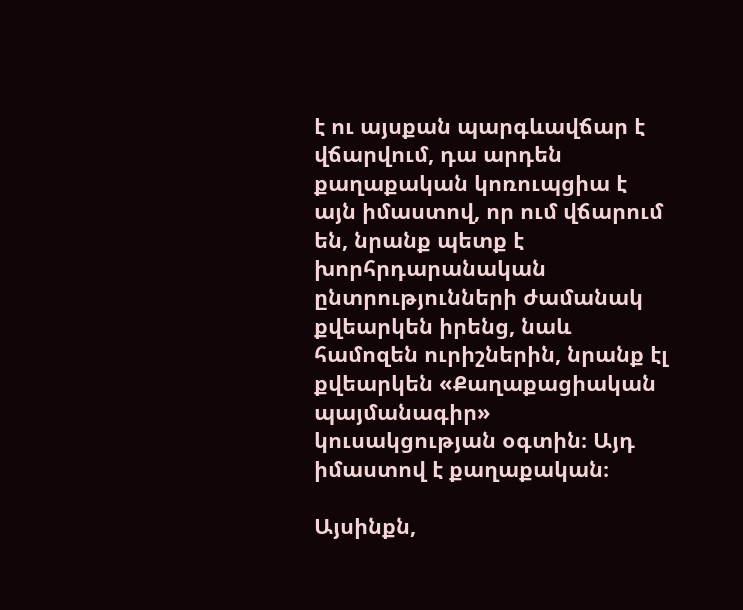է ու այսքան պարգևավճար է վճարվում, դա արդեն քաղաքական կոռուպցիա է այն իմաստով, որ ում վճարում են, նրանք պետք է խորհրդարանական ընտրությունների ժամանակ քվեարկեն իրենց, նաև համոզեն ուրիշներին, նրանք էլ քվեարկեն «Քաղաքացիական պայմանագիր» կուսակցության օգտին։ Այդ իմաստով է քաղաքական։

Այսինքն,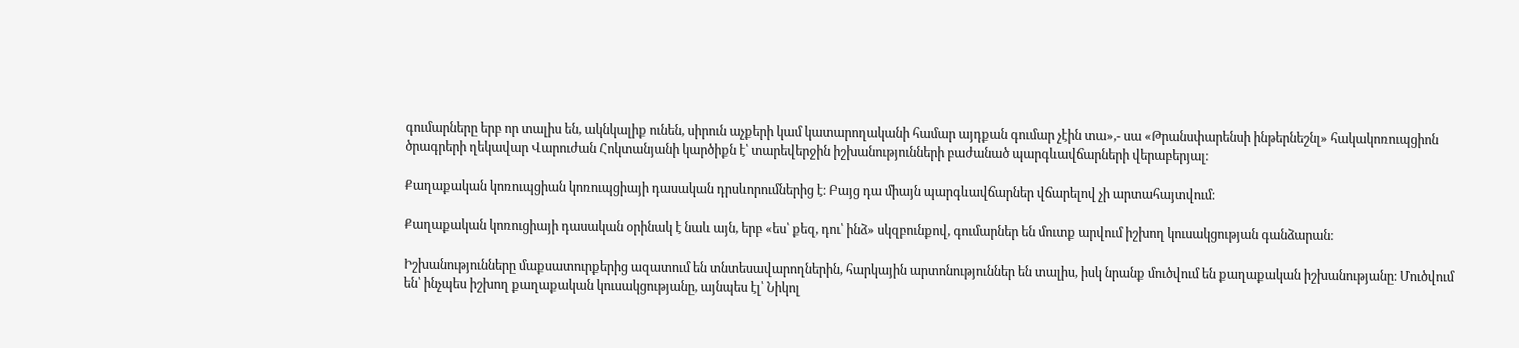գումարները երբ որ տալիս են, ակնկալիք ունեն, սիրուն աչքերի կամ կատարողականի համար այդքան գումար չէին տա»,- սա «Թրանսփարենսի ինթերնեշնլ» հակակոռուպցիոն ծրագրերի ղեկավար Վարուժան Հոկտանյանի կարծիքն է՝ տարեվերջին իշխանությունների բաժանած պարգևավճարների վերաբերյալ։

Քաղաքական կոռուպցիան կոռուպցիայի դասական դրսևորումներից է։ Բայց դա միայն պարգևավճարներ վճարելով չի արտահայտվում։

Քաղաքական կոռուցիայի դասական օրինակ է նաև այն, երբ «ես՝ քեզ, դու՝ ինձ» սկզբունքով, գումարներ են մուտք արվում իշխող կուսակցության գանձարան։

Իշխանությունները մաքսատուրքերից ազատում են տնտեսավարողներին, հարկային արտոնություններ են տալիս, իսկ նրանք մուծվում են քաղաքական իշխանությանը։ Մուծվում են՝ ինչպես իշխող քաղաքական կուսակցությանը, այնպես էլ՝ Նիկոլ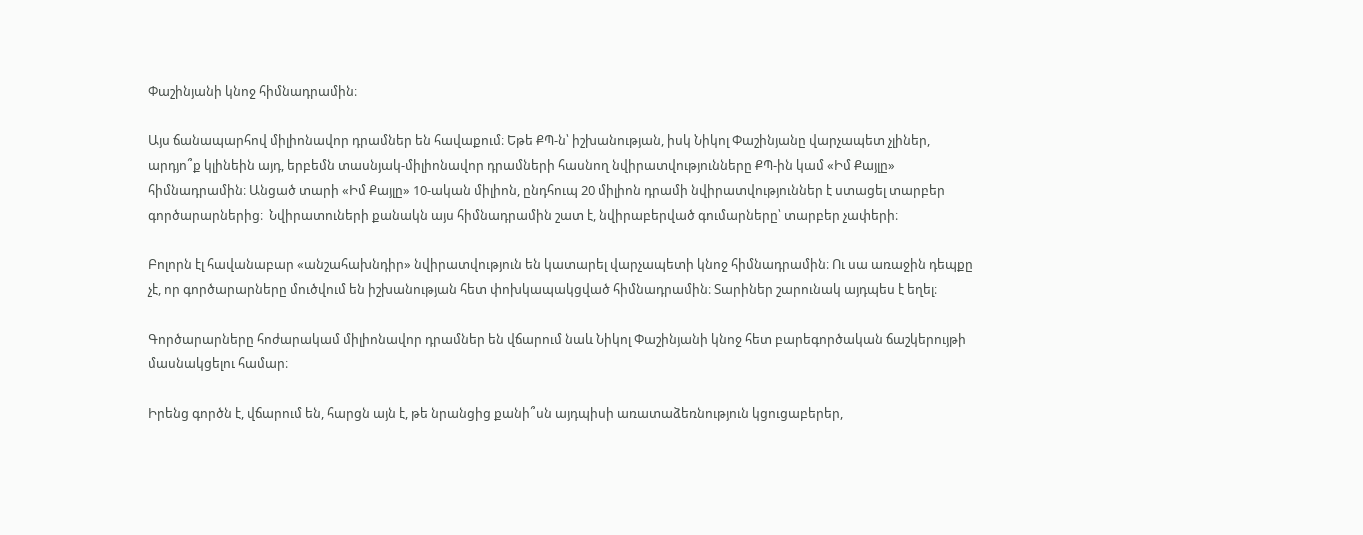Փաշինյանի կնոջ հիմնադրամին։

Այս ճանապարհով միլիոնավոր դրամներ են հավաքում։ Եթե ՔՊ-ն՝ իշխանության, իսկ Նիկոլ Փաշինյանը վարչապետ չլիներ, արդյո՞ք կլինեին այդ, երբեմն տասնյակ-միլիոնավոր դրամների հասնող նվիրատվությունները ՔՊ-ին կամ «Իմ Քայլը» հիմնադրամին։ Անցած տարի «Իմ Քայլը» 10-ական միլիոն, ընդհուպ 20 միլիոն դրամի նվիրատվություններ է ստացել տարբեր գործարարներից։  Նվիրատուների քանակն այս հիմնադրամին շատ է, նվիրաբերված գումարները՝ տարբեր չափերի։

Բոլորն էլ հավանաբար «անշահախնդիր» նվիրատվություն են կատարել վարչապետի կնոջ հիմնադրամին։ Ու սա առաջին դեպքը չէ, որ գործարարները մուծվում են իշխանության հետ փոխկապակցված հիմնադրամին։ Տարիներ շարունակ այդպես է եղել։

Գործարարները հոժարակամ միլիոնավոր դրամներ են վճարում նաև Նիկոլ Փաշինյանի կնոջ հետ բարեգործական ճաշկերույթի մասնակցելու համար։

Իրենց գործն է, վճարում են, հարցն այն է, թե նրանցից քանի՞սն այդպիսի առատաձեռնություն կցուցաբերեր,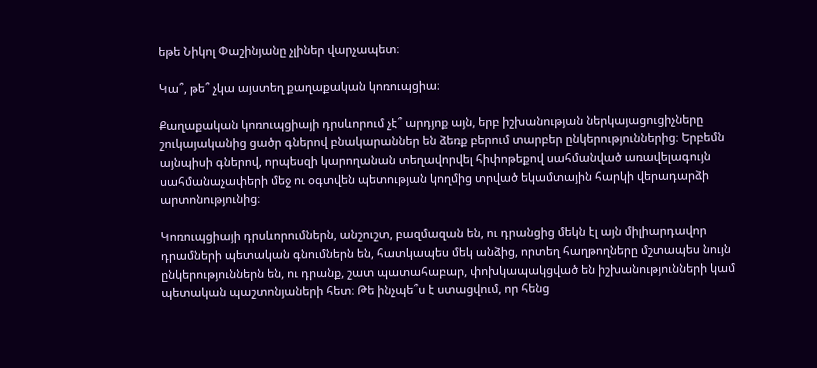եթե Նիկոլ Փաշինյանը չլիներ վարչապետ։

Կա՞, թե՞ չկա այստեղ քաղաքական կոռուպցիա։

Քաղաքական կոռուպցիայի դրսևորում չէ՞ արդյոք այն, երբ իշխանության ներկայացուցիչները շուկայականից ցածր գներով բնակարաններ են ձեռք բերում տարբեր ընկերություններից։ Երբեմն այնպիսի գներով, որպեսզի կարողանան տեղավորվել հիփոթեքով սահմանված առավելագույն սահմանաչափերի մեջ ու օգտվեն պետության կողմից տրված եկամտային հարկի վերադարձի արտոնությունից։

Կոռուպցիայի դրսևորումներն, անշուշտ, բազմազան են, ու դրանցից մեկն էլ այն միլիարդավոր դրամների պետական գնումներն են, հատկապես մեկ անձից, որտեղ հաղթողները մշտապես նույն ընկերություններն են, ու դրանք, շատ պատահաբար, փոխկապակցված են իշխանությունների կամ պետական պաշտոնյաների հետ։ Թե ինչպե՞ս է ստացվում, որ հենց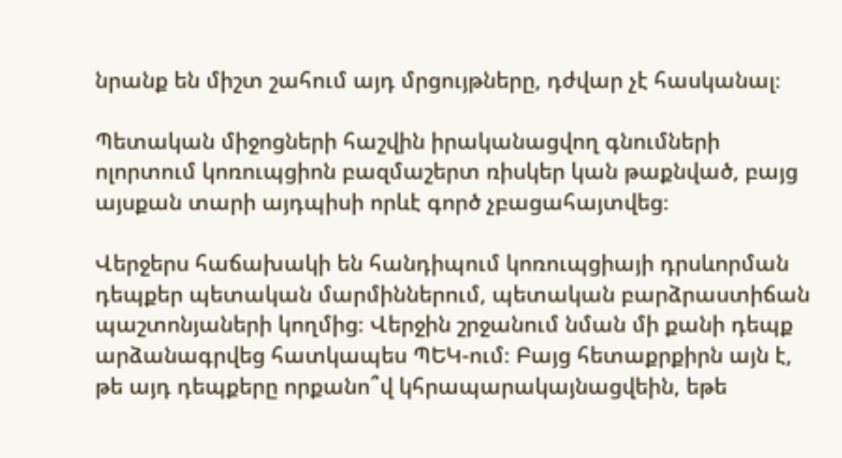նրանք են միշտ շահում այդ մրցույթները, դժվար չէ հասկանալ։

Պետական միջոցների հաշվին իրականացվող գնումների ոլորտում կոռուպցիոն բազմաշերտ ռիսկեր կան թաքնված, բայց այսքան տարի այդպիսի որևէ գործ չբացահայտվեց։

Վերջերս հաճախակի են հանդիպում կոռուպցիայի դրսևորման դեպքեր պետական մարմիններում, պետական բարձրաստիճան պաշտոնյաների կողմից։ Վերջին շրջանում նման մի քանի դեպք արձանագրվեց հատկապես ՊԵԿ-ում։ Բայց հետաքրքիրն այն է, թե այդ դեպքերը որքանո՞վ կհրապարակայնացվեին, եթե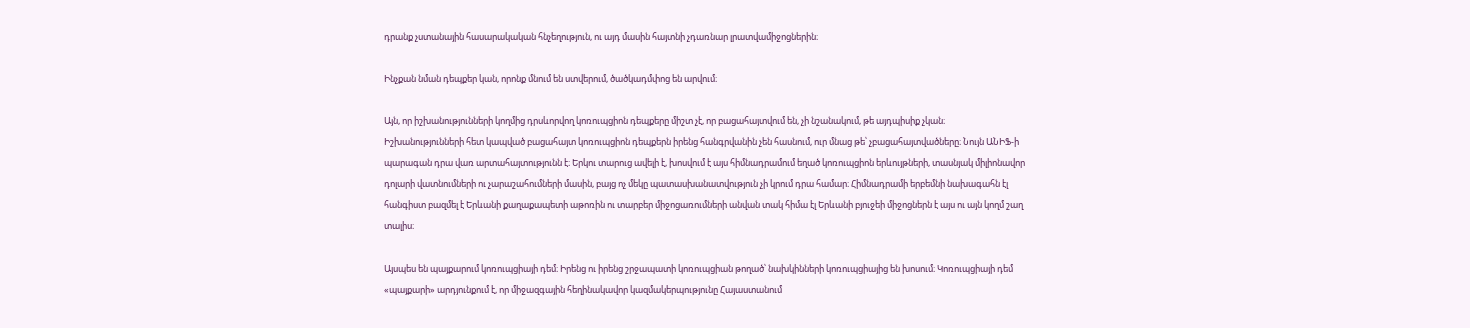դրանք չստանային հասարակական հնչեղություն, ու այդ մասին հայտնի չդառնար լրատվամիջոցներին։

Ինչքան նման դեպքեր կան, որոնք մնում են ստվերում, ծածկադմփոց են արվում։

Այն, որ իշխանությունների կողմից դրսևորվող կոռուպցիոն դեպքերը միշտ չէ, որ բացահայտվում են, չի նշանակում, թե այդպիսիք չկան։ Իշխանությունների հետ կապված բացահայտ կոռուպցիոն դեպքերն իրենց հանգրվանին չեն հասնում, ուր մնաց թե՝ չբացահայտվածները։ Նույն ԱՆԻՖ-ի պարագան դրա վառ արտահայտությունն է։ Երկու տարուց ավելի է, խոսվում է այս հիմնադրամում եղած կոռուպցիոն երևույթների, տասնյակ միլիոնավոր դոլարի վատնումների ու չարաշահումների մասին, բայց ոչ մեկը պատասխանատվություն չի կրում դրա համար։ Հիմնադրամի երբեմնի նախագահն էլ հանգիստ բազմել է Երևանի քաղաքապետի աթոռին ու տարբեր միջոցառումների անվան տակ հիմա էլ Երևանի բյուջեի միջոցներն է այս ու այն կողմ շաղ տալիս։

Այսպես են պայքարում կոռուպցիայի դեմ։ Իրենց ու իրենց շրջապատի կոռուպցիան թողած՝ նախկինների կոռուպցիայից են խոսում։ Կոռուպցիայի դեմ «պայքարի» արդյունքում է, որ միջազգային հեղինակավոր կազմակերպությունը Հայաստանում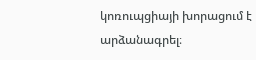կոռուպցիայի խորացում է արձանագրել։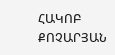ՀԱԿՈԲ ՔՈՉԱՐՅԱՆ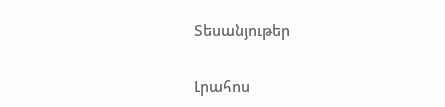Տեսանյութեր

Լրահոս